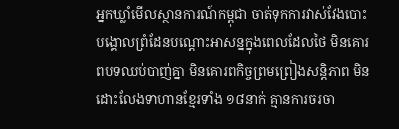អ្នកឃ្លាំមើលស្ថានការណ៍កម្ពុជា ចាត់ទុកការវាស់វែងបោះបង្គោលព្រំដែនបណ្ដោះអាសន្នក្នុងពេលដែលថៃ មិនគោរពបទឈប់បាញ់គ្នា មិនគោរពកិច្ចព្រមព្រៀងសន្តិភាព មិនដោះលែងទាហានខ្មែរទាំង ១៨នាក់ គ្មានការចរចា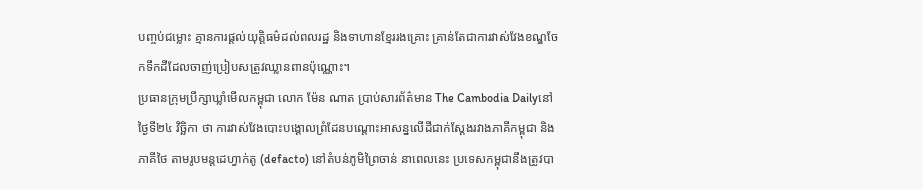បញ្ចប់ជម្លោះ គ្មានការផ្តល់យុត្តិធម៌ដល់ពលរដ្ឋ និងទាហានខ្មែររងគ្រោះ គ្រាន់តែជាការវាស់វែងខណ្ឌចែកទឹកដីដែលចាញ់ប្រៀបសត្រូវឈ្លានពានប៉ុណ្ណោះ។
ប្រធានក្រុមប្រឹក្សាឃ្លាំមើលកម្ពុជា លោក ម៉ែន ណាត ប្រាប់សារព័ត៌មាន The Cambodia Dailyនៅថ្ងៃទី២៤ វិច្ឆិកា ថា ការវាស់វែងបោះបង្គោលព្រំដែនបណ្ដោះអាសន្នលើដីជាក់ស្តែងរវាងភាគីកម្ពុជា និងភាគីថៃ តាមរូបមន្តដេហ្វាក់តូ (defacto) នៅតំបន់ភូមិព្រៃចាន់ នាពេលនេះ ប្រទេសកម្ពុជានឹងត្រូវបា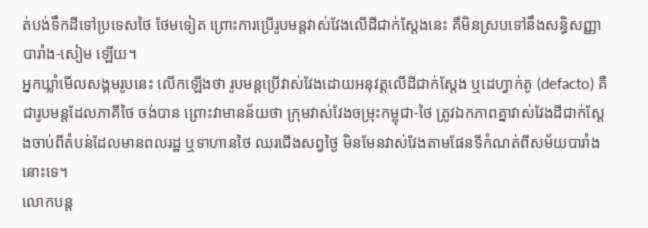ត់បង់ទឹកដីទៅប្រទេសថៃ ថែមទៀត ព្រោះការប្រើរូបមន្តវាស់វែងលើដីជាក់ស្តែងនេះ គឺមិនស្របទៅនឹងសន្ធិសញ្ញាបារាំង-សៀម ឡើយ។
អ្នកឃ្លាំមើលសង្គមរូបនេះ លើកឡើងថា រូបមន្តប្រើវាស់វែងដោយអនុវត្តលើដីជាក់ស្តែង ឬដេហ្វាក់តូ (defacto) គឺជារូបមន្តដែលភាគីថៃ ចង់បាន ព្រោះវាមានន័យថា ក្រុមវាស់វែងចម្រុះកម្ពុជា-ថៃ ត្រូវឯកភាពគ្នាវាស់វែងដីជាក់ស្តែងចាប់ពីតំបន់ដែលមានពលរដ្ឋ ឬទាហានថៃ ឈរជើងសព្វថ្ងៃ មិនមែនវាស់វែងតាមផែនទីកំណត់ពីសម័យបារាំង នោះទេ។
លោកបន្ត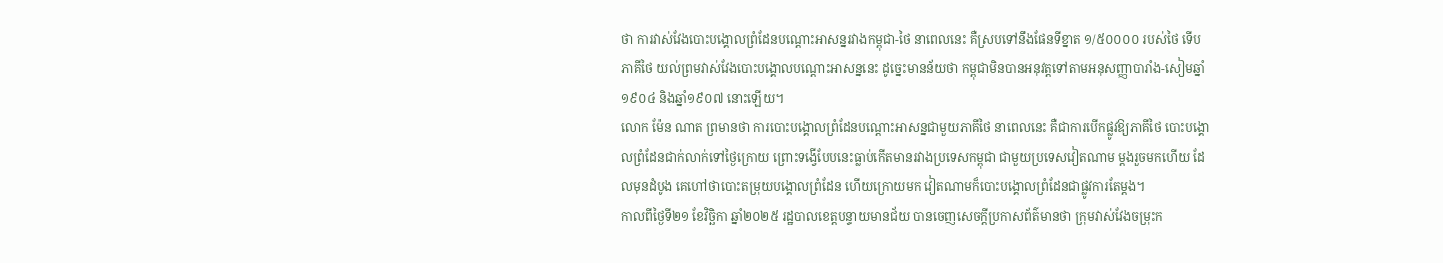ថា ការវាស់វែងបោះបង្គោលព្រំដែនបណ្ដោះអាសន្នរវាងកម្ពុជា-ថៃ នាពេលនេះ គឺស្របទៅនឹងផែនទីខ្នាត ១/៥០០០០ របស់ថៃ ទើបភាគីថៃ យល់ព្រមវាស់វែងបោះបង្គោលបណ្ដោះអាសន្ននេះ ដូច្នេះមានន័យថា កម្ពុជាមិនបានអនុវត្តទៅតាមអនុសញ្ញាបារាំង-សៀមឆ្នាំ១៩០៤ និងឆ្នាំ១៩០៧ នោះឡើយ។
លោក ម៉ែន ណាត ព្រមានថា ការបោះបង្គោលព្រំដែនបណ្ដោះអាសន្នជាមួយភាគីថៃ នាពេលនេះ គឺជាការបើកផ្លូវឱ្យភាគីថៃ បោះបង្គោលព្រំដែនជាក់លាក់ទៅថ្ងៃក្រោយ ព្រោះទង្វើបែបនេះធ្លាប់កើតមានរវាងប្រទេសកម្ពុជា ជាមួយប្រទេសវៀតណាម ម្តងរួចមកហើយ ដែលមុនដំបូង គេហៅថាបោះតម្រុយបង្គោលព្រំដែន ហើយក្រោយមក វៀតណាមក៏បោះបង្គោលព្រំដែនជាផ្លូវការតែម្តង។
កាលពីថ្ងៃទី២១ ខែវិច្ឆិកា ឆ្នាំ២០២៥ រដ្ឋបាលខេត្តបន្ទាយមានជ័យ បានចេញសេចក្តីប្រកាសព័ត៌មានថា ក្រុមវាស់វែងចម្រុះក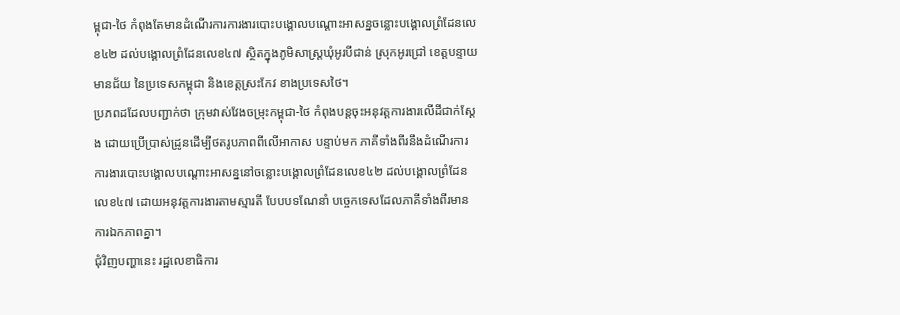ម្ពុជា-ថៃ កំពុងតែមានដំណើរការការងារបោះបង្គោលបណ្ដោះអាសន្នចន្លោះបង្គោលព្រំដែនលេខ៤២ ដល់បង្គោលព្រំដែនលេខ៤៧ ស្ថិតក្នុងភូមិសាស្ត្រឃុំអូរបីជាន់ ស្រុកអូរជ្រៅ ខេត្តបន្ទាយមានជ័យ នៃប្រទេសកម្ពុជា និងខេត្តស្រះកែវ ខាងប្រទេសថៃ។
ប្រភពដដែលបញ្ជាក់ថា ក្រុមវាស់វែងចម្រុះកម្ពុជា-ថៃ កំពុងបន្តចុះអនុវត្តការងារលើដីជាក់ស្តែង ដោយប្រើប្រាស់ដ្រូនដើម្បីថតរូបភាពពីលើអាកាស បន្ទាប់មក ភាគីទាំងពីរនឹងដំណើរការការងារបោះបង្គោលបណ្ដោះអាសន្ននៅចន្លោះបង្គោលព្រំដែនលេខ៤២ ដល់បង្គោលព្រំដែនលេខ៤៧ ដោយអនុវត្តការងារតាមស្មារតី បែបបទណែនាំ បច្ចេកទេសដែលភាគីទាំងពីរមានការឯកភាពគ្នា។
ជុំវិញបញ្ហានេះ រដ្ឋលេខាធិការ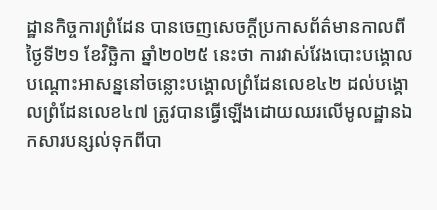ដ្ឋានកិច្ចការព្រំដែន បានចេញសេចក្តីប្រកាសព័ត៌មានកាលពីថ្ងៃទី២១ ខែវិច្ឆិកា ឆ្នាំ២០២៥ នេះថា ការវាស់វែងបោះបង្គោលបណ្ដោះអាសន្ននៅចន្លោះបង្គោលព្រំដែនលេខ៤២ ដល់បង្គោលព្រំដែនលេខ៤៧ ត្រូវបានធ្វើឡើងដោយឈរលើមូលដ្ឋានឯកសារបន្សល់ទុកពីបា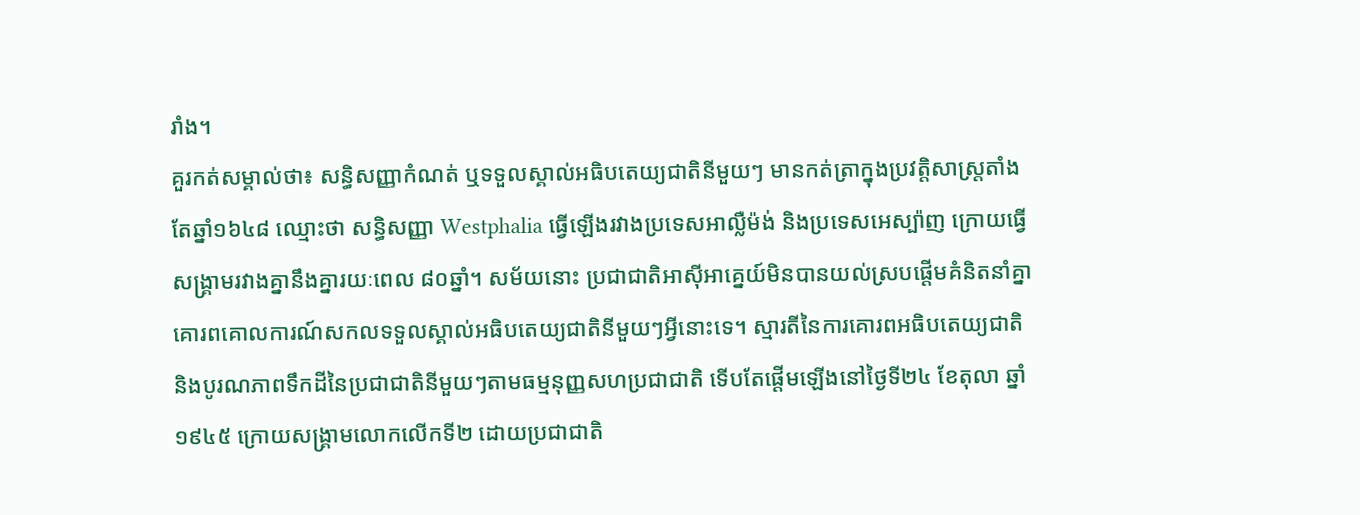រាំង។
គួរកត់សម្គាល់ថា៖ សន្ធិសញ្ញាកំណត់ ឬទទួលស្គាល់អធិបតេយ្យជាតិនីមួយៗ មានកត់ត្រាក្នុងប្រវត្តិសាស្ត្រតាំងតែឆ្នាំ១៦៤៨ ឈ្មោះថា សន្ធិសញ្ញា Westphalia ធ្វើឡើងរវាងប្រទេសអាល្លឺម៉ង់ និងប្រទេសអេស្ប៉ាញ ក្រោយធ្វើសង្គ្រាមរវាងគ្នានឹងគ្នារយៈពេល ៨០ឆ្នាំ។ សម័យនោះ ប្រជាជាតិអាស៊ីអាគ្នេយ៍មិនបានយល់ស្របផ្តើមគំនិតនាំគ្នាគោរពគោលការណ៍សកលទទួលស្គាល់អធិបតេយ្យជាតិនីមួយៗអ្វីនោះទេ។ ស្មារតីនៃការគោរពអធិបតេយ្យជាតិ និងបូរណភាពទឹកដីនៃប្រជាជាតិនីមួយៗតាមធម្មនុញ្ញសហប្រជាជាតិ ទើបតែផ្តើមឡើងនៅថ្ងៃទី២៤ ខែតុលា ឆ្នាំ១៩៤៥ ក្រោយសង្គ្រាមលោកលើកទី២ ដោយប្រជាជាតិ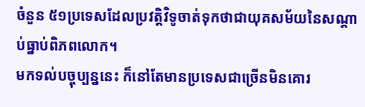ចំនួន ៥១ប្រទេសដែលប្រវត្តិវិទូចាត់ទុកថាជាយុគសម័យនៃសណ្ដាប់ធ្នាប់ពិភពលោក។
មកទល់បច្ចុប្បន្ននេះ ក៏នៅតែមានប្រទេសជាច្រើនមិនគោរ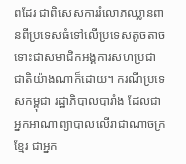ពដែរ ជាពិសេសការរំលោភឈ្លានពានពីប្រទេសធំទៅលើប្រទេសតូចតាច ទោះជាសមាជិកអង្គការសហប្រជាជាតិយ៉ាងណាក៏ដោយ។ ករណីប្រទេសកម្ពុជា រដ្ឋាភិបាលបារាំង ដែលជាអ្នកអាណាព្យាបាលលើរាជាណាចក្រខ្មែរ ជាអ្នក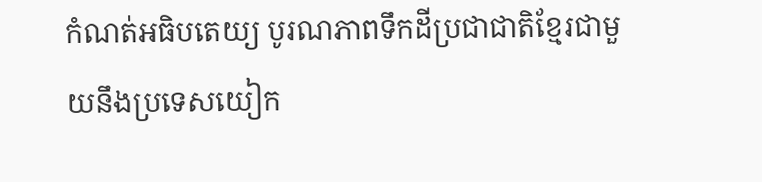កំណត់អធិបតេយ្យ បូរណភាពទឹកដីប្រជាជាតិខ្មែរជាមួយនឹងប្រទេសយៀក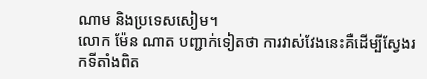ណាម និងប្រទេសសៀម។
លោក ម៉ែន ណាត បញ្ជាក់ទៀតថា ការវាស់វែងនេះគឺដើម្បីស្វែងរកទីតាំងពិត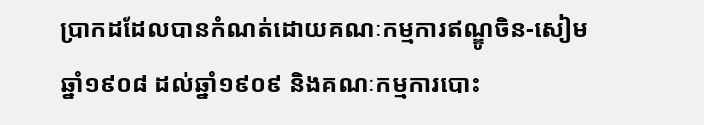ប្រាកដដែលបានកំណត់ដោយគណៈកម្មការឥណ្ឌូចិន-សៀមឆ្នាំ១៩០៨ ដល់ឆ្នាំ១៩០៩ និងគណៈកម្មការបោះ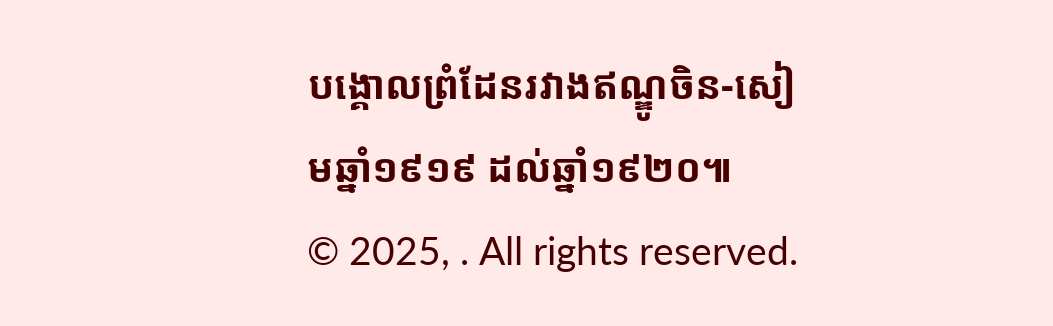បង្គោលព្រំដែនរវាងឥណ្ឌូចិន-សៀមឆ្នាំ១៩១៩ ដល់ឆ្នាំ១៩២០៕
© 2025, . All rights reserved.